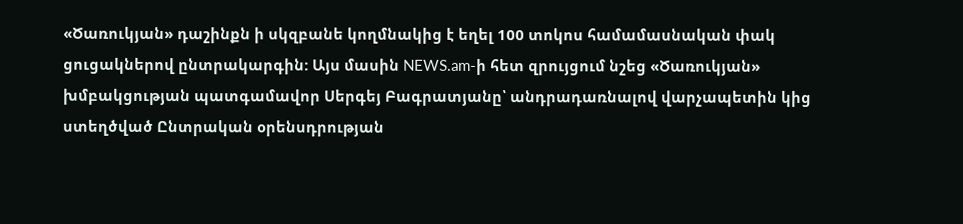«Ծառուկյան» դաշինքն ի սկզբանե կողմնակից է եղել 100 տոկոս համամասնական փակ ցուցակներով ընտրակարգին: Այս մասին NEWS.am-ի հետ զրույցում նշեց «Ծառուկյան» խմբակցության պատգամավոր Սերգեյ Բագրատյանը՝ անդրադառնալով վարչապետին կից ստեղծված Ընտրական օրենսդրության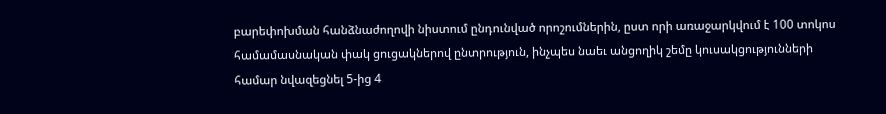բարեփոխման հանձնաժողովի նիստում ընդունված որոշումներին, ըստ որի առաջարկվում է 100 տոկոս համամասնական փակ ցուցակներով ընտրություն, ինչպես նաեւ անցողիկ շեմը կուսակցությունների համար նվազեցնել 5-ից 4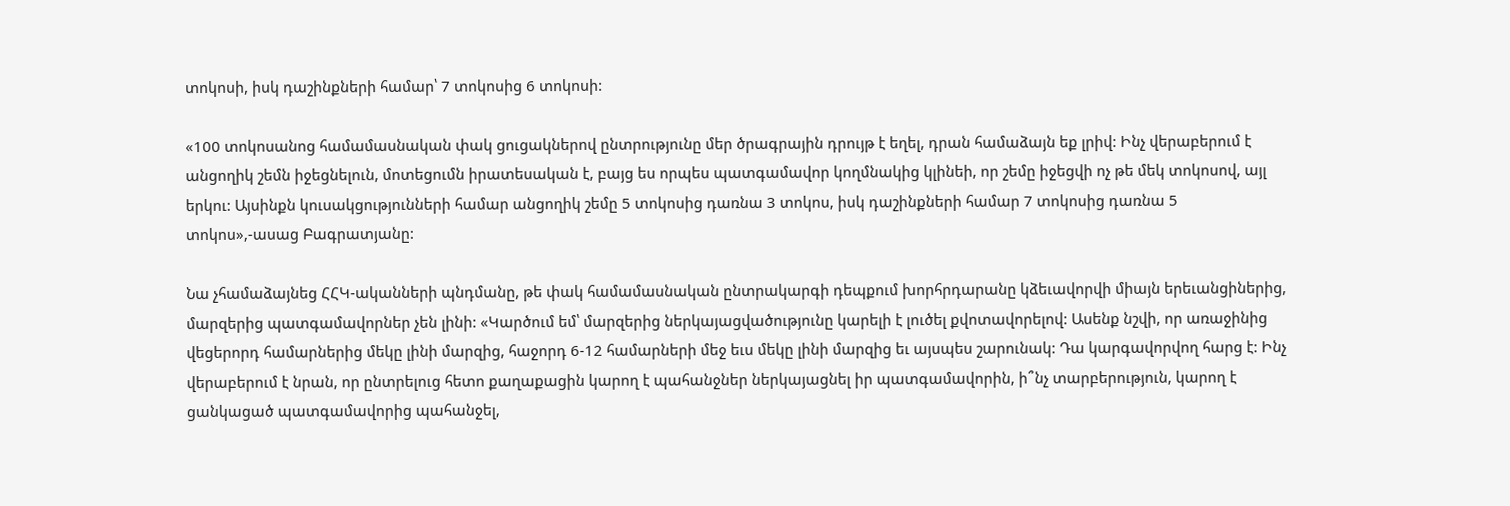տոկոսի, իսկ դաշինքների համար՝ 7 տոկոսից 6 տոկոսի:

«100 տոկոսանոց համամասնական փակ ցուցակներով ընտրությունը մեր ծրագրային դրույթ է եղել, դրան համաձայն եք լրիվ: Ինչ վերաբերում է անցողիկ շեմն իջեցնելուն, մոտեցումն իրատեսական է, բայց ես որպես պատգամավոր կողմնակից կլինեի, որ շեմը իջեցվի ոչ թե մեկ տոկոսով, այլ երկու: Այսինքն կուսակցությունների համար անցողիկ շեմը 5 տոկոսից դառնա 3 տոկոս, իսկ դաշինքների համար 7 տոկոսից դառնա 5 տոկոս»,-ասաց Բագրատյանը:

Նա չհամաձայնեց ՀՀԿ-ականների պնդմանը, թե փակ համամասնական ընտրակարգի դեպքում խորհրդարանը կձեւավորվի միայն երեւանցիներից, մարզերից պատգամավորներ չեն լինի: «Կարծում եմ՝ մարզերից ներկայացվածությունը կարելի է լուծել քվոտավորելով: Ասենք նշվի, որ առաջինից վեցերորդ համարներից մեկը լինի մարզից, հաջորդ 6-12 համարների մեջ եւս մեկը լինի մարզից եւ այսպես շարունակ: Դա կարգավորվող հարց է: Ինչ վերաբերում է նրան, որ ընտրելուց հետո քաղաքացին կարող է պահանջներ ներկայացնել իր պատգամավորին, ի՞նչ տարբերություն, կարող է ցանկացած պատգամավորից պահանջել,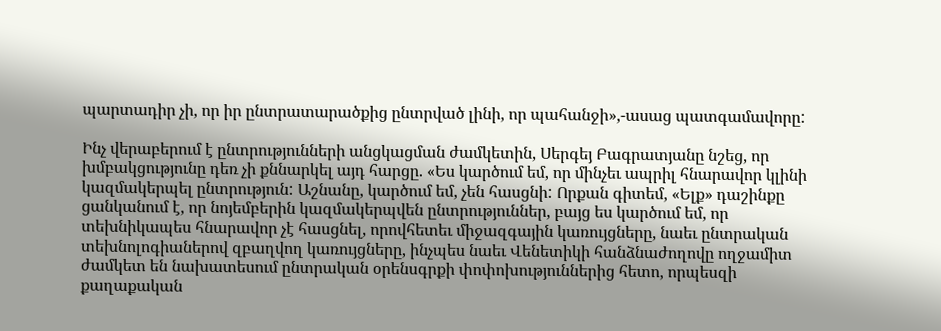պարտադիր չի, որ իր ընտրատարածքից ընտրված լինի, որ պահանջի»,-ասաց պատգամավորը:

Ինչ վերաբերում է ընտրությունների անցկացման ժամկետին, Սերգեյ Բագրատյանը նշեց, որ խմբակցությունը դեռ չի քննարկել այդ հարցը. «Ես կարծում եմ, որ մինչեւ ապրիլ հնարավոր կլինի կազմակերպել ընտրություն: Աշնանը, կարծում եմ, չեն հասցնի: Որքան գիտեմ, «Ելք» դաշինքը ցանկանում է, որ նոյեմբերին կազմակերպվեն ընտրություններ, բայց ես կարծում եմ, որ տեխնիկապես հնարավոր չէ հասցնել, որովհետեւ միջազգային կառույցները, նաեւ ընտրական տեխնոլոգիաներով զբաղվող կառույցները, ինչպես նաեւ Վենետիկի հանձնաժողովը ողջամիտ ժամկետ են նախատեսում ընտրական օրենսգրքի փոփոխություններից հետո, որպեսզի քաղաքական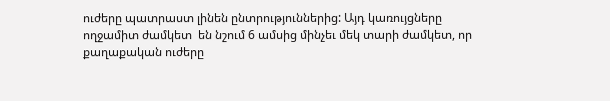ուժերը պատրաստ լինեն ընտրություններից: Այդ կառույցները ողջամիտ ժամկետ  են նշում 6 ամսից մինչեւ մեկ տարի ժամկետ, որ քաղաքական ուժերը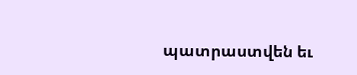պատրաստվեն եւ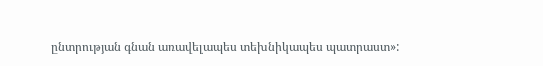ընտրության գնան առավելապես տեխնիկապես պատրաստ»: